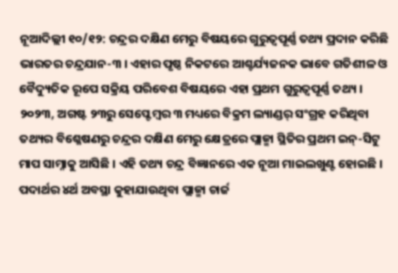ନୂଆଦିଲ୍ଲୀ ୧୦/୧୨: ଚନ୍ଦ୍ରର ଦକ୍ଷିଣ ମେରୁ ବିଷୟରେ ଗୁରୁତ୍ୱପୂର୍ଣ୍ଣ ତଥ୍ୟ ପ୍ରଦାନ କରିଛି ଭାରତର ଚନ୍ଦ୍ରଯାନ-୩ । ଏହାର ପୃଷ୍ଠ ନିକଟରେ ଆଶ୍ଚର୍ଯ୍ୟଜନକ ଭାବେ ଗତିଶୀଳ ଓ ବୈଦ୍ୟୁତିକ ରୂପେ ସକ୍ରିୟ ପରିବେଶ ବିଷୟରେ ଏହା ପ୍ରଥମ ଗୁରୁତ୍ୱପୂର୍ଣ୍ଣ ତଥ୍ୟ । ୨୦୨୩, ଅଗଷ୍ଟ ୨୩ରୁ ସେପ୍ଟେମ୍ବର ୩ ମଧ୍ୟରେ ବିକ୍ରମ ଲ୍ୟାଣ୍ଡର୍ ସଂଗ୍ରହ କରିଥିବା ତଥ୍ୟର ବିଶ୍ଳେଷଣରୁ ଚନ୍ଦ୍ରର ଦକ୍ଷିଣ ମେରୁ କ୍ଷେତ୍ରରେ ପ୍ଲାଜ୍ମା ସ୍ଥିତିର ପ୍ରଥମ ଇନ୍-ସିଟୁ ମାପ ସାମ୍ନାକୁ ଆସିଛି । ଏହି ତଥ୍ୟ ଚନ୍ଦ୍ର ବିଜ୍ଞାନରେ ଏକ ନୂଆ ମାଇଲଖୁଣ୍ଟ ହୋଇଛି ।
ପଦାର୍ଥର ୪ର୍ଥ ଅବସ୍ଥା କୁହାଯାଉଥିବା ପ୍ଲାଜ୍ମା ଚାର୍ଜ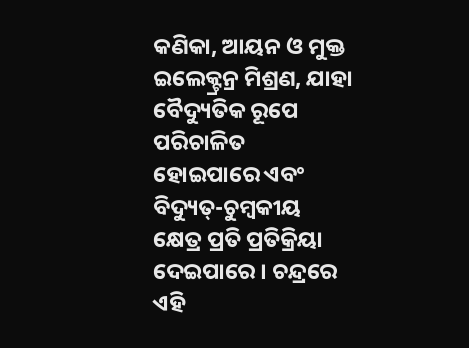କଣିକା, ଆୟନ ଓ ମୁକ୍ତ ଇଲେକ୍ଟ୍ରନ୍ର ମିଶ୍ରଣ, ଯାହା ବୈଦ୍ୟୁତିକ ରୂପେ ପରିଚାଳିତ ହୋଇପାରେ ଏବଂ ବିଦ୍ୟୁତ୍-ଚୁମ୍ବକୀୟ କ୍ଷେତ୍ର ପ୍ରତି ପ୍ରତିକ୍ରିୟା ଦେଇପାରେ । ଚନ୍ଦ୍ରରେ ଏହି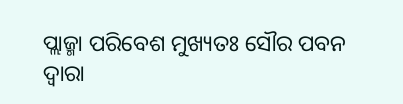ପ୍ଲାଜ୍ମା ପରିବେଶ ମୁଖ୍ୟତଃ ସୌର ପବନ ଦ୍ୱାରା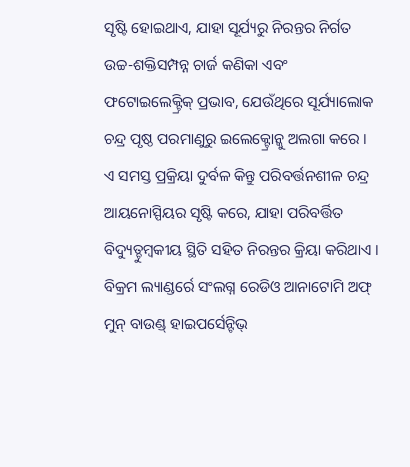ସୃଷ୍ଟି ହୋଇଥାଏ, ଯାହା ସୂର୍ଯ୍ୟରୁ ନିରନ୍ତର ନିର୍ଗତ ଉଚ୍ଚ-ଶକ୍ତିସମ୍ପନ୍ନ ଚାର୍ଜ କଣିକା ଏବଂ ଫଟୋଇଲେକ୍ଟ୍ରିକ୍ ପ୍ରଭାବ, ଯେଉଁଥିରେ ସୂର୍ଯ୍ୟାଲୋକ ଚନ୍ଦ୍ର ପୃଷ୍ଠ ପରମାଣୁରୁ ଇଲେକ୍ଟ୍ରୋନ୍କୁ ଅଲଗା କରେ । ଏ ସମସ୍ତ ପ୍ରକ୍ରିୟା ଦୁର୍ବଳ କିନ୍ତୁ ପରିବର୍ତ୍ତନଶୀଳ ଚନ୍ଦ୍ର ଆୟନୋସ୍ପିୟର ସୃଷ୍ଟି କରେ, ଯାହା ପରିବର୍ତ୍ତିତ ବିଦ୍ୟୁତ୍ଚୁମ୍ବକୀୟ ସ୍ଥିତି ସହିତ ନିରନ୍ତର କ୍ରିୟା କରିଥାଏ ।
ବିକ୍ରମ ଲ୍ୟାଣ୍ଡର୍ରେ ସଂଲଗ୍ନ ରେଡିଓ ଆନାଟୋମି ଅଫ୍ ମୁନ୍ ବାଉଣ୍ଡ୍ ହାଇପର୍ସେନ୍ଟିଭ୍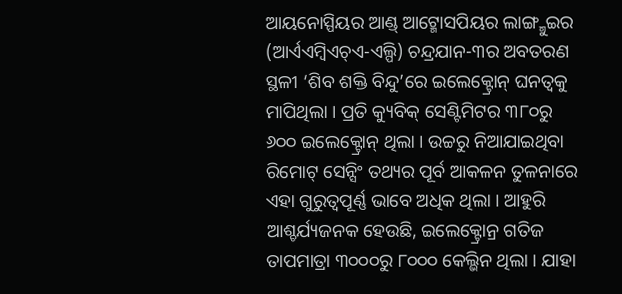ଆୟନୋସ୍ପିୟର ଆଣ୍ଡ୍ ଆଟ୍ମୋସପିୟର ଲାଙ୍ଗ୍ମୁଇର (ଆର୍ଏଏମ୍ବିଏଚ୍ଏ-ଏଲ୍ପି) ଚନ୍ଦ୍ରଯାନ-୩ର ଅବତରଣ ସ୍ଥଳୀ ‘ଶିବ ଶକ୍ତି ବିନ୍ଦୁ’ରେ ଇଲେକ୍ଟ୍ରୋନ୍ ଘନତ୍ୱକୁ ମାପିଥିଲା । ପ୍ରତି କ୍ୟୁବିକ୍ ସେଣ୍ଟିମିଟର ୩୮୦ରୁ ୬୦୦ ଇଲେକ୍ଟ୍ରୋନ୍ ଥିଲା । ଉଚ୍ଚରୁ ନିଆଯାଇଥିବା ରିମୋଟ୍ ସେନ୍ସିଂ ତଥ୍ୟର ପୂର୍ବ ଆକଳନ ତୁଳନାରେ ଏହା ଗୁରୁତ୍ୱପୂର୍ଣ୍ଣ ଭାବେ ଅଧିକ ଥିଲା । ଆହୁରି ଆଶ୍ଚର୍ଯ୍ୟଜନକ ହେଉଛି, ଇଲେକ୍ଟ୍ରୋନ୍ର ଗତିଜ ତାପମାତ୍ରା ୩୦୦୦ରୁ ୮୦୦୦ କେଲ୍ଭିନ ଥିଲା । ଯାହା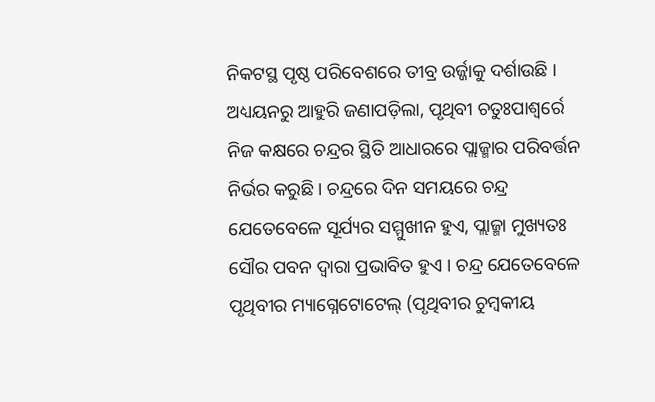ନିକଟସ୍ଥ ପୃଷ୍ଠ ପରିବେଶରେ ତୀବ୍ର ଉର୍ଜ୍ଜାକୁ ଦର୍ଶାଉଛି ।
ଅଧ୍ୟୟନରୁ ଆହୁରି ଜଣାପଡ଼ିଲା, ପୃଥିବୀ ଚତୁଃପାଶ୍ୱର୍ରେ ନିଜ କକ୍ଷରେ ଚନ୍ଦ୍ରର ସ୍ଥିତି ଆଧାରରେ ପ୍ଲାଜ୍ମାର ପରିବର୍ତ୍ତନ ନିର୍ଭର କରୁଛି । ଚନ୍ଦ୍ରରେ ଦିନ ସମୟରେ ଚନ୍ଦ୍ର ଯେତେବେଳେ ସୂର୍ଯ୍ୟର ସମ୍ମୁଖୀନ ହୁଏ, ପ୍ଲାଜ୍ମା ମୁଖ୍ୟତଃ ସୌର ପବନ ଦ୍ୱାରା ପ୍ରଭାବିତ ହୁଏ । ଚନ୍ଦ୍ର ଯେତେବେଳେ ପୃଥିବୀର ମ୍ୟାଗ୍ନେଟୋଟେଲ୍ (ପୃଥିବୀର ଚୁମ୍ବକୀୟ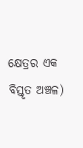କ୍ଷେତ୍ରର ଏକ ବିସ୍ତୃତ ଅଞ୍ଚଳ)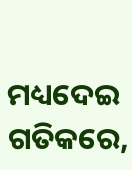ମଧ୍ୟଦେଇ ଗତିକରେ,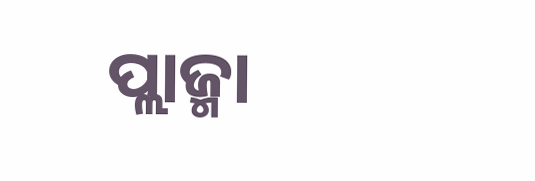ପ୍ଲାଜ୍ମା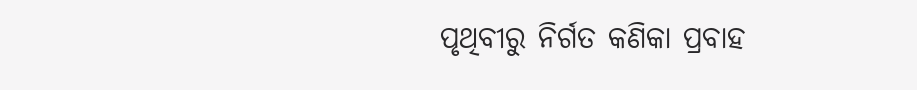ପୃଥିବୀରୁ ନିର୍ଗତ କଣିକା ପ୍ରବାହ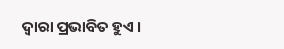ଦ୍ୱାରା ପ୍ରଭାବିତ ହୁଏ ।